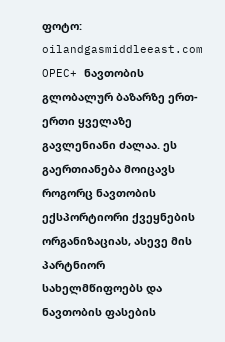ფოტო: oilandgasmiddleeast.com
OPEC+ ნავთობის გლობალურ ბაზარზე ერთ-ერთი ყველაზე გავლენიანი ძალაა. ეს გაერთიანება მოიცავს როგორც ნავთობის ექსპორტიორი ქვეყნების ორგანიზაციას, ასევე მის პარტნიორ სახელმწიფოებს და ნავთობის ფასების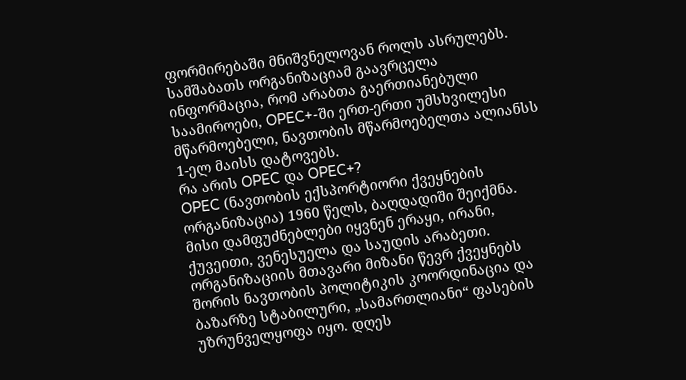ფორმირებაში მნიშვნელოვან როლს ასრულებს.
სამშაბათს ორგანიზაციამ გაავრცელა ინფორმაცია, რომ არაბთა გაერთიანებული საამიროები, OPEC+-ში ერთ-ერთი უმსხვილესი მწარმოებელი, ნავთობის მწარმოებელთა ალიანსს 1-ელ მაისს დატოვებს.
რა არის OPEC და OPEC+?
OPEC (ნავთობის ექსპორტიორი ქვეყნების ორგანიზაცია) 1960 წელს, ბაღდადიში შეიქმნა. მისი დამფუძნებლები იყვნენ ერაყი, ირანი, ქუვეითი, ვენესუელა და საუდის არაბეთი.
ორგანიზაციის მთავარი მიზანი წევრ ქვეყნებს შორის ნავთობის პოლიტიკის კოორდინაცია და ბაზარზე სტაბილური, „სამართლიანი“ ფასების უზრუნველყოფა იყო. დღეს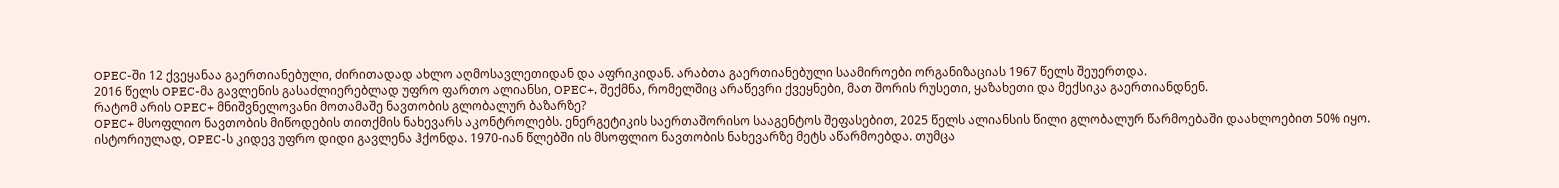OPEC-ში 12 ქვეყანაა გაერთიანებული, ძირითადად ახლო აღმოსავლეთიდან და აფრიკიდან. არაბთა გაერთიანებული საამიროები ორგანიზაციას 1967 წელს შეუერთდა.
2016 წელს OPEC-მა გავლენის გასაძლიერებლად უფრო ფართო ალიანსი, OPEC+, შექმნა, რომელშიც არაწევრი ქვეყნები, მათ შორის რუსეთი, ყაზახეთი და მექსიკა გაერთიანდნენ.
რატომ არის OPEC+ მნიშვნელოვანი მოთამაშე ნავთობის გლობალურ ბაზარზე?
OPEC+ მსოფლიო ნავთობის მიწოდების თითქმის ნახევარს აკონტროლებს. ენერგეტიკის საერთაშორისო სააგენტოს შეფასებით, 2025 წელს ალიანსის წილი გლობალურ წარმოებაში დაახლოებით 50% იყო.
ისტორიულად, OPEC-ს კიდევ უფრო დიდი გავლენა ჰქონდა. 1970-იან წლებში ის მსოფლიო ნავთობის ნახევარზე მეტს აწარმოებდა. თუმცა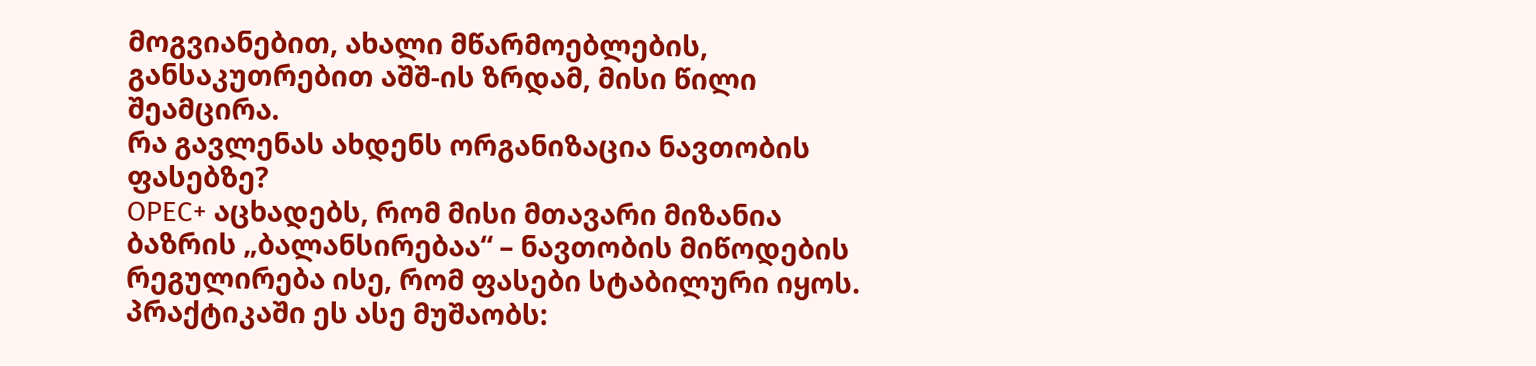მოგვიანებით, ახალი მწარმოებლების, განსაკუთრებით აშშ-ის ზრდამ, მისი წილი შეამცირა.
რა გავლენას ახდენს ორგანიზაცია ნავთობის ფასებზე?
OPEC+ აცხადებს, რომ მისი მთავარი მიზანია ბაზრის „ბალანსირებაა“ – ნავთობის მიწოდების რეგულირება ისე, რომ ფასები სტაბილური იყოს.
პრაქტიკაში ეს ასე მუშაობს: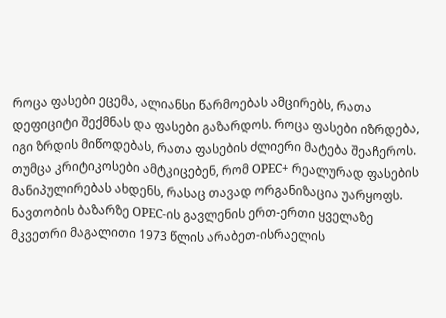როცა ფასები ეცემა, ალიანსი წარმოებას ამცირებს, რათა დეფიციტი შექმნას და ფასები გაზარდოს. როცა ფასები იზრდება, იგი ზრდის მიწოდებას, რათა ფასების ძლიერი მატება შეაჩეროს.
თუმცა კრიტიკოსები ამტკიცებენ, რომ OPEC+ რეალურად ფასების მანიპულირებას ახდენს, რასაც თავად ორგანიზაცია უარყოფს.
ნავთობის ბაზარზე OPEC-ის გავლენის ერთ-ერთი ყველაზე მკვეთრი მაგალითი 1973 წლის არაბეთ-ისრაელის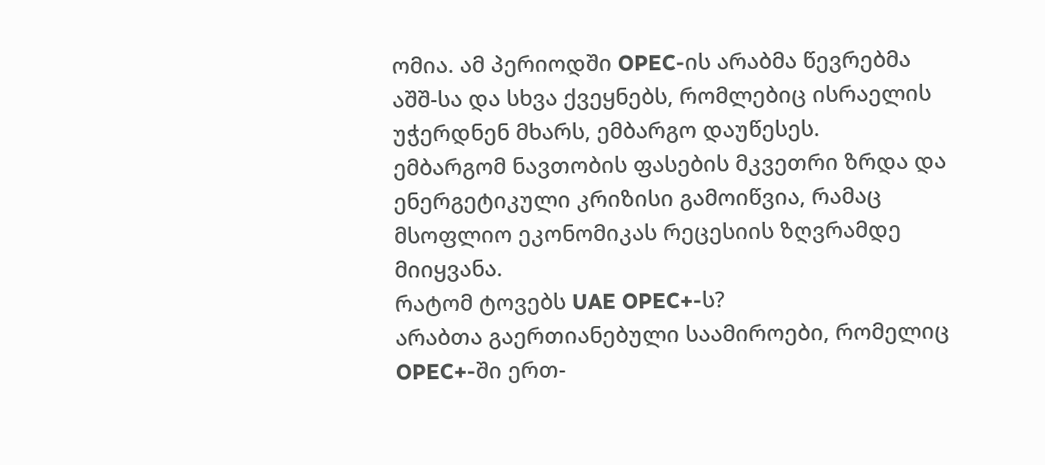ომია. ამ პერიოდში OPEC-ის არაბმა წევრებმა აშშ-სა და სხვა ქვეყნებს, რომლებიც ისრაელის უჭერდნენ მხარს, ემბარგო დაუწესეს.
ემბარგომ ნავთობის ფასების მკვეთრი ზრდა და ენერგეტიკული კრიზისი გამოიწვია, რამაც მსოფლიო ეკონომიკას რეცესიის ზღვრამდე მიიყვანა.
რატომ ტოვებს UAE OPEC+-ს?
არაბთა გაერთიანებული საამიროები, რომელიც OPEC+-ში ერთ-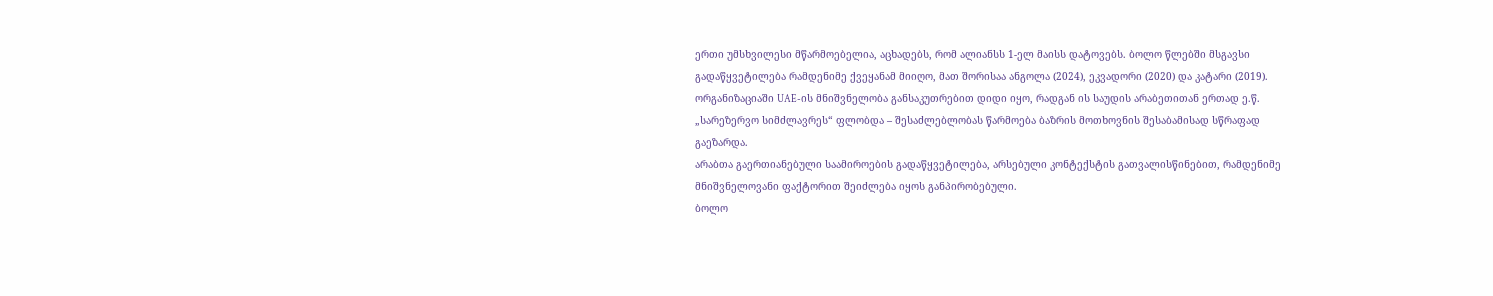ერთი უმსხვილესი მწარმოებელია, აცხადებს, რომ ალიანსს 1-ელ მაისს დატოვებს. ბოლო წლებში მსგავსი გადაწყვეტილება რამდენიმე ქვეყანამ მიიღო, მათ შორისაა ანგოლა (2024), ეკვადორი (2020) და კატარი (2019).
ორგანიზაციაში UAE-ის მნიშვნელობა განსაკუთრებით დიდი იყო, რადგან ის საუდის არაბეთითან ერთად ე.წ. „სარეზერვო სიმძლავრეს“ ფლობდა – შესაძლებლობას წარმოება ბაზრის მოთხოვნის შესაბამისად სწრაფად გაეზარდა.
არაბთა გაერთიანებული საამიროების გადაწყვეტილება, არსებული კონტექსტის გათვალისწინებით, რამდენიმე მნიშვნელოვანი ფაქტორით შეიძლება იყოს განპირობებული.
ბოლო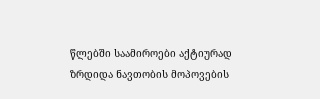წლებში საამიროები აქტიურად ზრდიდა ნავთობის მოპოვების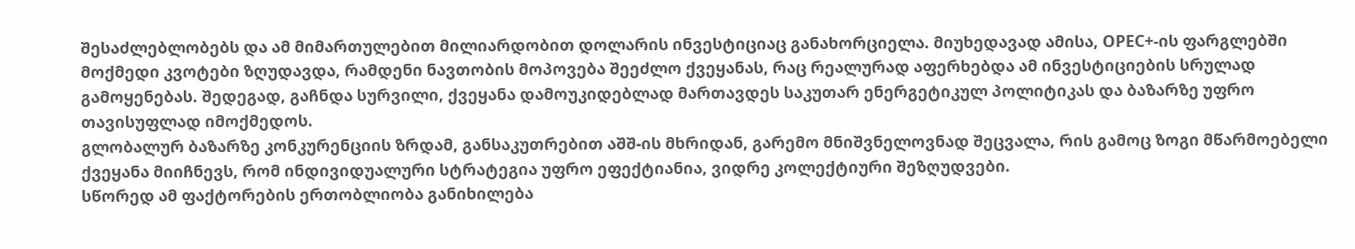შესაძლებლობებს და ამ მიმართულებით მილიარდობით დოლარის ინვესტიციაც განახორციელა. მიუხედავად ამისა, OPEC+-ის ფარგლებში მოქმედი კვოტები ზღუდავდა, რამდენი ნავთობის მოპოვება შეეძლო ქვეყანას, რაც რეალურად აფერხებდა ამ ინვესტიციების სრულად გამოყენებას. შედეგად, გაჩნდა სურვილი, ქვეყანა დამოუკიდებლად მართავდეს საკუთარ ენერგეტიკულ პოლიტიკას და ბაზარზე უფრო თავისუფლად იმოქმედოს.
გლობალურ ბაზარზე კონკურენციის ზრდამ, განსაკუთრებით აშშ-ის მხრიდან, გარემო მნიშვნელოვნად შეცვალა, რის გამოც ზოგი მწარმოებელი ქვეყანა მიიჩნევს, რომ ინდივიდუალური სტრატეგია უფრო ეფექტიანია, ვიდრე კოლექტიური შეზღუდვები.
სწორედ ამ ფაქტორების ერთობლიობა განიხილება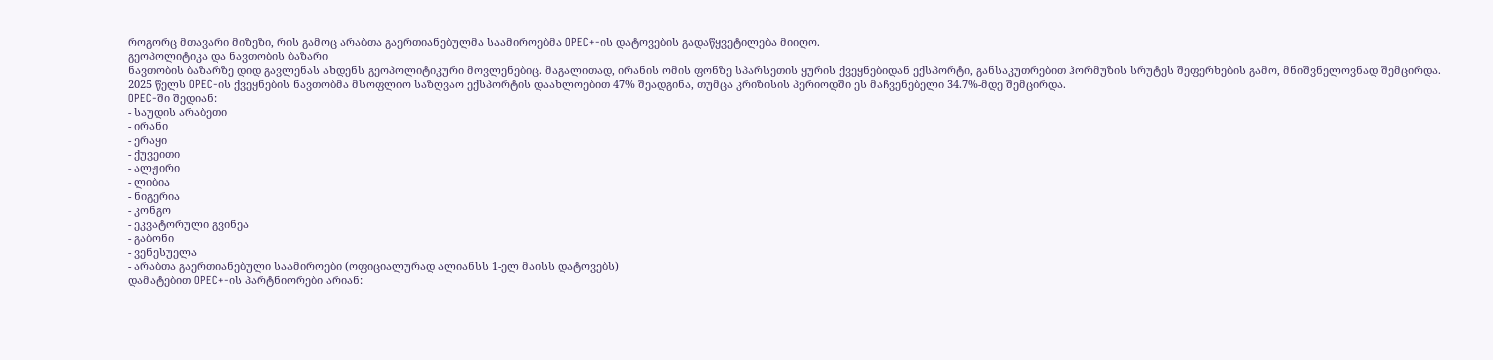როგორც მთავარი მიზეზი, რის გამოც არაბთა გაერთიანებულმა საამიროებმა OPEC+-ის დატოვების გადაწყვეტილება მიიღო.
გეოპოლიტიკა და ნავთობის ბაზარი
ნავთობის ბაზარზე დიდ გავლენას ახდენს გეოპოლიტიკური მოვლენებიც. მაგალითად, ირანის ომის ფონზე სპარსეთის ყურის ქვეყნებიდან ექსპორტი, განსაკუთრებით ჰორმუზის სრუტეს შეფერხების გამო, მნიშვნელოვნად შემცირდა.
2025 წელს OPEC-ის ქვეყნების ნავთობმა მსოფლიო საზღვაო ექსპორტის დაახლოებით 47% შეადგინა, თუმცა კრიზისის პერიოდში ეს მაჩვენებელი 34.7%-მდე შემცირდა.
OPEC-ში შედიან:
- საუდის არაბეთი
- ირანი
- ერაყი
- ქუვეითი
- ალჟირი
- ლიბია
- ნიგერია
- კონგო
- ეკვატორული გვინეა
- გაბონი
- ვენესუელა
- არაბთა გაერთიანებული საამიროები (ოფიციალურად ალიანსს 1-ელ მაისს დატოვებს)
დამატებით OPEC+-ის პარტნიორები არიან: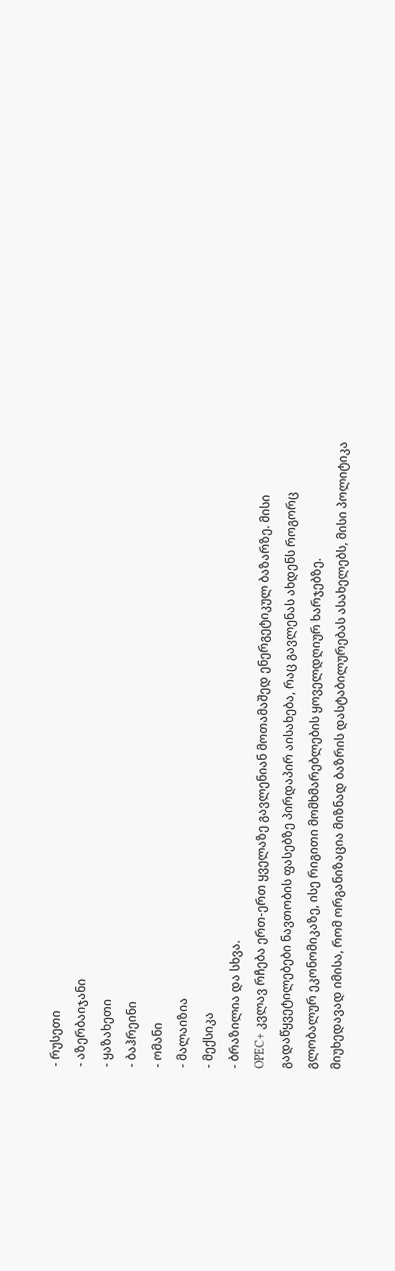- რუსეთი
- აზერბაიჯანი
- ყაზახეთი
- ბაჰრეინი
- ომანი
- მალაიზია
- მექსიკა
- ბრაზილია და სხვა.
OPEC+ კვლავ რჩება ერთ-ერთ ყველაზე გავლენიან მოთამაშედ ენერგეტიკულ ბაზარზე. მისი გადაწყვეტილებები ნავთობის ფასებზე პირდაპირ აისახება, რაც გავლენას ახდენს როგორც გლობალურ ეკონომიკაზე, ისე რიგითი მომხმარებლების ყოველდღიურ ხარჯებზე.
მიუხედავად იმისა, რომ ორგანიზაცია მიზნად ბაზრის დასტაბილურებას ასახელებს, მისი პოლიტიკა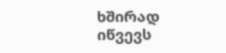ხშირად იწვევს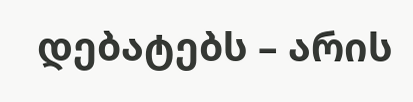დებატებს – არის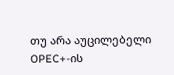თუ არა აუცილებელი OPEC+-ის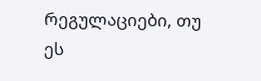რეგულაციები, თუ ეს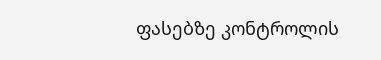ფასებზე კონტროლის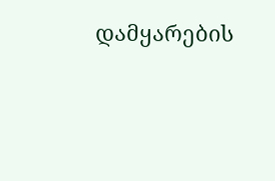დამყარების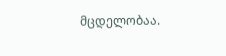მცდელობაა.